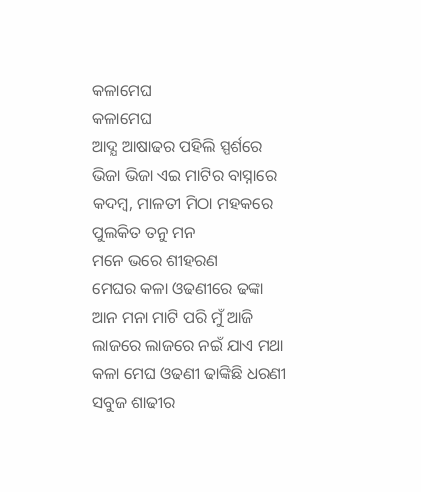କଳାମେଘ
କଳାମେଘ
ଆଦ୍ଯ ଆଷାଢର ପହିଲି ସ୍ପର୍ଶରେ
ଭିଜା ଭିଜା ଏଇ ମାଟିର ବାସ୍ନାରେ
କଦମ୍ବ, ମାଳତୀ ମିଠା ମହକରେ
ପୁଲକିତ ତନୁ ମନ
ମନେ ଭରେ ଶୀହରଣ
ମେଘର କଳା ଓଢଣୀରେ ଢଙ୍କା
ଆନ ମନା ମାଟି ପରି ମୁଁ ଆଜି
ଲାଜରେ ଲାଜରେ ନଇଁ ଯାଏ ମଥା
କଳା ମେଘ ଓଢଣୀ ଢାଙ୍କିଛି ଧରଣୀ
ସବୁଜ ଶାଢୀର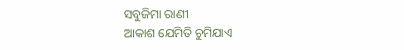ସବୁଜିମା ରାଣୀ
ଆକାଶ ଯେମିତି ଚୁମିଯାଏ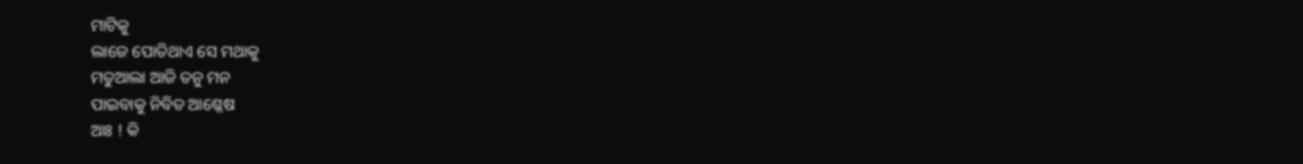ମାଟିକୁ
ଲାଜେ ପୋତିଥାଏ ସେ ମଥାକୁ
ମତୁଆଲା ଆଜି ତନୁ ମନ
ପାଇବାକୁ ନିବିଡ ଆଶ୍ଳେଷ
ଆଃ ! କି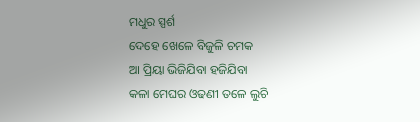ମଧୁର ସ୍ପର୍ଶ
ଦେହେ ଖେଳେ ବିଜୁଳି ଚମକ
ଆ ପ୍ରିୟା ଭିଜିଯିବା ହଜିଯିବା
କଳା ମେଘର ଓଢଣୀ ତଳେ ଲୁଚି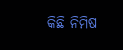କିଛି ନିମିଷ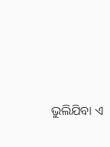ଭୁଲିଯିବା ଏ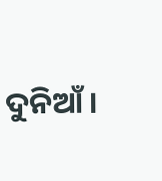ଦୁନିଆଁ ।